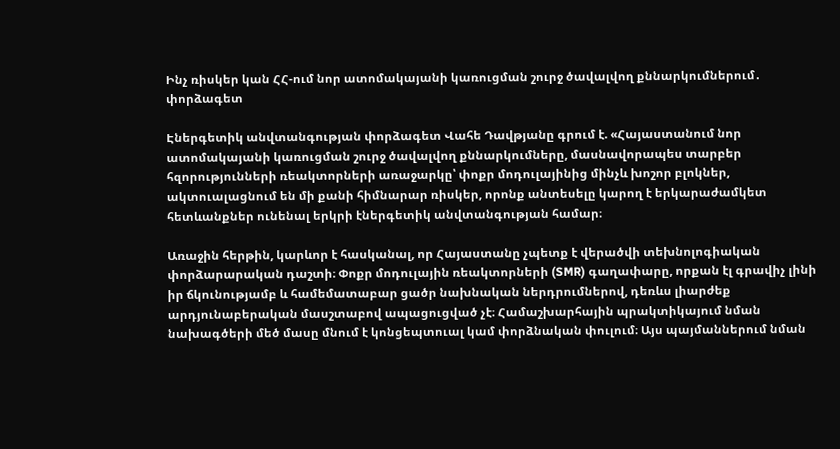Ինչ ռիսկեր կան ՀՀ-ում նոր ատոմակայանի կառուցման շուրջ ծավալվող քննարկումներում․ փորձագետ

Էներգետիկ անվտանգության փորձագետ Վահե Դավթյանը գրում է. «Հայաստանում նոր ատոմակայանի կառուցման շուրջ ծավալվող քննարկումները, մասնավորապես տարբեր հզորությունների ռեակտորների առաջարկը՝ փոքր մոդուլայինից մինչև խոշոր բլոկներ, ակտուալացնում են մի քանի հիմնարար ռիսկեր, որոնք անտեսելը կարող է երկարաժամկետ հետևանքներ ունենալ երկրի էներգետիկ անվտանգության համար։

Առաջին հերթին, կարևոր է հասկանալ, որ Հայաստանը չպետք է վերածվի տեխնոլոգիական փորձարարական դաշտի։ Փոքր մոդուլային ռեակտորների (SMR) գաղափարը, որքան էլ գրավիչ լինի իր ճկունությամբ և համեմատաբար ցածր նախնական ներդրումներով, դեռևս լիարժեք արդյունաբերական մասշտաբով ապացուցված չէ։ Համաշխարհային պրակտիկայում նման նախագծերի մեծ մասը մնում է կոնցեպտուալ կամ փորձնական փուլում։ Այս պայմաններում նման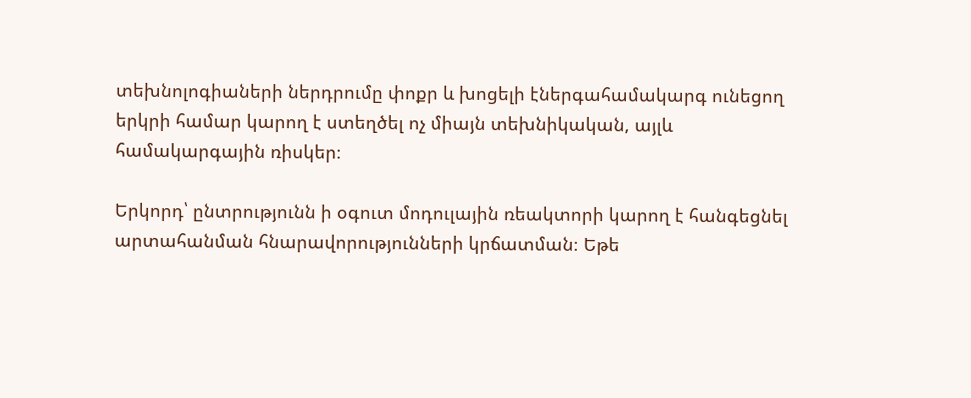տեխնոլոգիաների ներդրումը փոքր և խոցելի էներգահամակարգ ունեցող երկրի համար կարող է ստեղծել ոչ միայն տեխնիկական, այլև համակարգային ռիսկեր։

Երկորդ՝ ընտրությունն ի օգուտ մոդուլային ռեակտորի կարող է հանգեցնել արտահանման հնարավորությունների կրճատման։ Եթե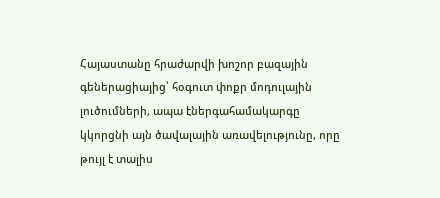Հայաստանը հրաժարվի խոշոր բազային գեներացիայից՝ հօգուտ փոքր մոդուլային լուծումների, ապա էներգահամակարգը կկորցնի այն ծավալային առավելությունը, որը թույլ է տալիս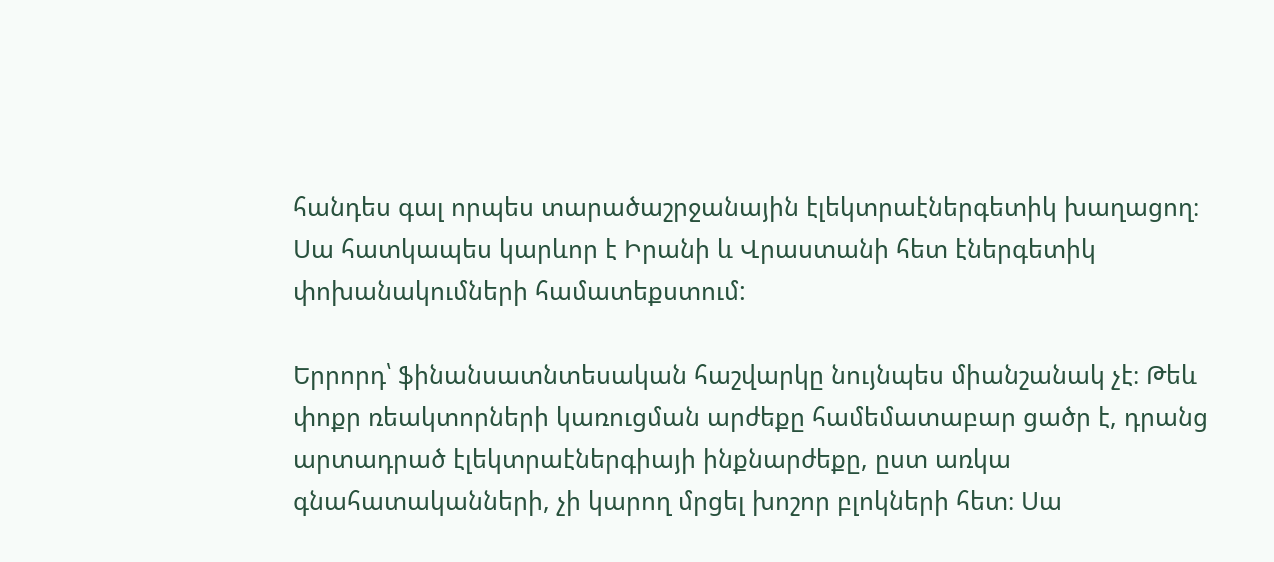հանդես գալ որպես տարածաշրջանային էլեկտրաէներգետիկ խաղացող։ Սա հատկապես կարևոր է Իրանի և Վրաստանի հետ էներգետիկ փոխանակումների համատեքստում:

Երրորդ՝ ֆինանսատնտեսական հաշվարկը նույնպես միանշանակ չէ։ Թեև փոքր ռեակտորների կառուցման արժեքը համեմատաբար ցածր է, դրանց արտադրած էլեկտրաէներգիայի ինքնարժեքը, ըստ առկա գնահատականների, չի կարող մրցել խոշոր բլոկների հետ։ Սա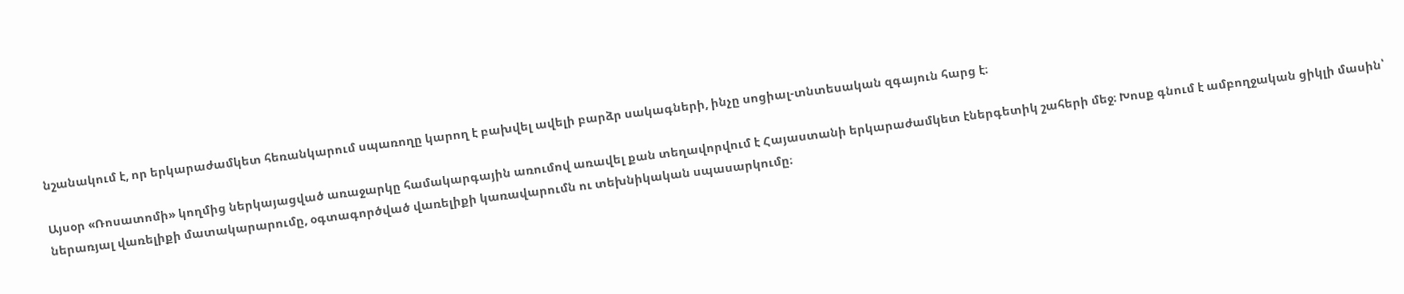նշանակում է, որ երկարաժամկետ հեռանկարում սպառողը կարող է բախվել ավելի բարձր սակագների, ինչը սոցիալ-տնտեսական զգայուն հարց է։

Այսօր «Ռոսատոմի» կողմից ներկայացված առաջարկը համակարգային առումով առավել քան տեղավորվում է Հայաստանի երկարաժամկետ էներգետիկ շահերի մեջ։ Խոսք գնում է ամբողջական ցիկլի մասին՝ ներառյալ վառելիքի մատակարարումը, օգտագործված վառելիքի կառավարումն ու տեխնիկական սպասարկումը։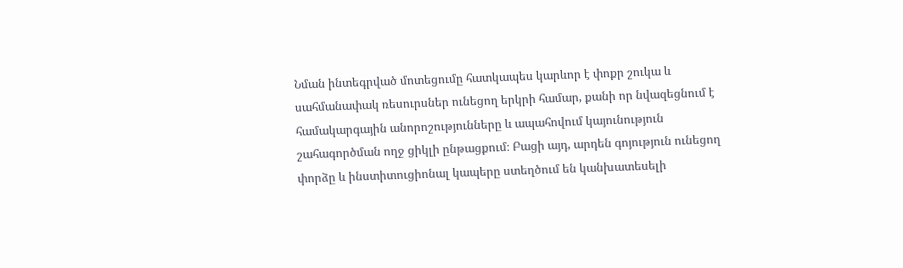Նման ինտեգրված մոտեցումը հատկապես կարևոր է փոքր շուկա և սահմանափակ ռեսուրսներ ունեցող երկրի համար, քանի որ նվազեցնում է համակարգային անորոշությունները և ապահովում կայունություն շահագործման ողջ ցիկլի ընթացքում։ Բացի այդ, արդեն գոյություն ունեցող փորձը և ինստիտուցիոնալ կապերը ստեղծում են կանխատեսելի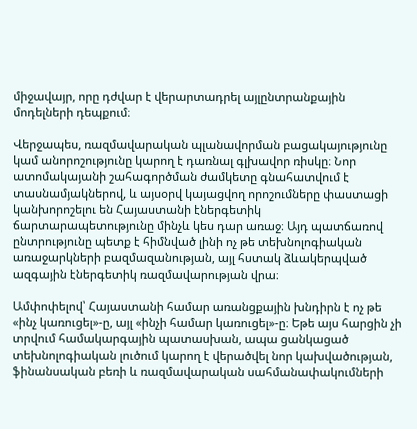միջավայր, որը դժվար է վերարտադրել այլընտրանքային մոդելների դեպքում։

Վերջապես, ռազմավարական պլանավորման բացակայությունը կամ անորոշությունը կարող է դառնալ գլխավոր ռիսկը։ Նոր ատոմակայանի շահագործման ժամկետը գնահատվում է տասնամյակներով, և այսօրվ կայացվող որոշումները փաստացի կանխորոշելու են Հայաստանի էներգետիկ ճարտարապետությունը մինչև կես դար առաջ։ Այդ պատճառով ընտրությունը պետք է հիմնված լինի ոչ թե տեխնոլոգիական առաջարկների բազմազանության, այլ հստակ ձևակերպված ազգային էներգետիկ ռազմավարության վրա։

Ամփոփելով՝ Հայաստանի համար առանցքային խնդիրն է ոչ թե «ինչ կառուցել»-ը, այլ «ինչի համար կառուցել»-ը։ Եթե այս հարցին չի տրվում համակարգային պատասխան, ապա ցանկացած տեխնոլոգիական լուծում կարող է վերածվել նոր կախվածության, ֆինանսական բեռի և ռազմավարական սահմանափակումների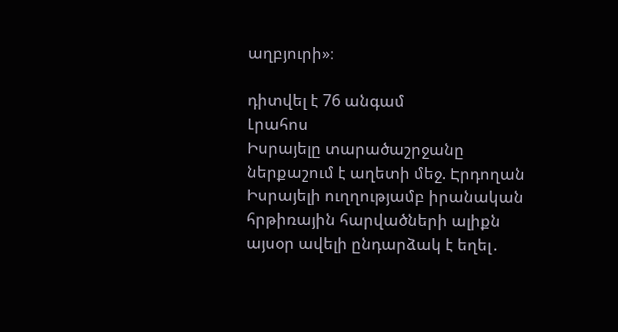աղբյուրի»։

դիտվել է 76 անգամ
Լրահոս
Իսրայելը տարածաշրջանը ներքաշում է աղետի մեջ. Էրդողան Իսրայելի ուղղությամբ իրանական հրթիռային հարվածների ալիքն այսօր ավելի ընդարձակ է եղել․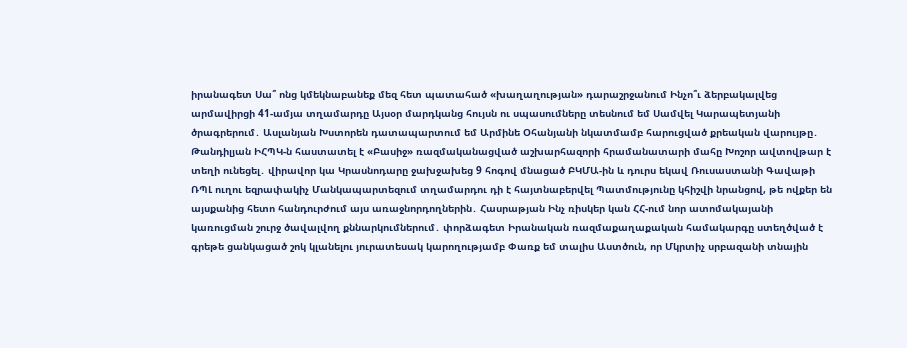իրանագետ Սա՞ ոնց կմեկնաբանեք մեզ հետ պատահած «խաղաղության» դարաշրջանում Ինչո՞ւ ձերբակալվեց արմավիրցի 41-ամյա տղամարդը Այսօր մարդկանց հույսն ու սպասումները տեսնում եմ Սամվել Կարապետյանի ծրագրերում․ Ասլանյան Խստորեն դատապարտում եմ Արմինե Օհանյանի նկատմամբ հարուցված քրեական վարույթը․ Թանդիլյան ԻՀՊԿ-ն հաստատել է «Բասիջ» ռազմականացված աշխարհազորի հրամանատարի մահը Խոշոր ավտովթար է տեղի ունեցել․ վիրավոր կա Կրասնոդարը ջախջախեց 9 հոգով մնացած ԲԿՄԱ-ին և դուրս եկավ Ռուսաստանի Գավաթի ՌՊԼ ուղու եզրափակիչ Մանկապարտեզում տղամարդու դի է հայտնաբերվել Պատմությունը կհիշվի նրանցով, թե ովքեր են այսքանից հետո հանդուրժում այս առաջնորդողներին․ Հասրաթյան Ինչ ռիսկեր կան ՀՀ-ում նոր ատոմակայանի կառուցման շուրջ ծավալվող քննարկումներում․ փորձագետ Իրանական ռազմաքաղաքական համակարգը ստեղծված է գրեթե ցանկացած շոկ կլանելու յուրատեսակ կարողությամբ Փառք եմ տալիս Աստծուն, որ Մկրտիչ սրբազանի տնային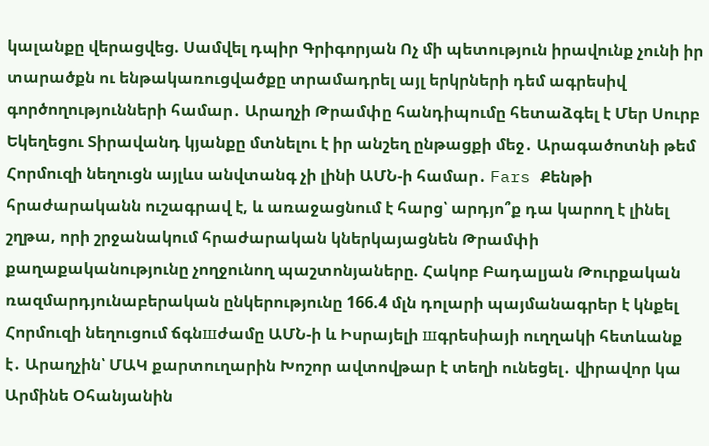կալանքը վերացվեց. Սամվել դպիր Գրիգորյան Ոչ մի պետություն իրավունք չունի իր տարածքն ու ենթակառուցվածքը տրամադրել այլ երկրների դեմ ագրեսիվ գործողությունների համար․ Արաղչի Թրամփը հանդիպումը հետաձգել է Մեր Սուրբ Եկեղեցու Տիրավանդ կյանքը մտնելու է իր անշեղ ընթացքի մեջ․ Արագածոտնի թեմ Հորմուզի նեղուցն այլևս անվտանգ չի լինի ԱՄՆ-ի համար․ Fars Քենթի հրաժարականն ուշագրավ է, և առաջացնում է հարց՝ արդյո՞ք դա կարող է լինել շղթա, որի շրջանակում հրաժարական կներկայացնեն Թրամփի քաղաքականությունը չողջունող պաշտոնյաները. Հակոբ Բադալյան Թուրքական ռազմարդյունաբերական ընկերությունը 166.4 մլն դոլարի պայմանագրեր է կնքել Հորմուզի նեղուցում ճգնшժամը ԱՄՆ-ի և Իսրայելի шգրեսիայի ուղղակի հետևանք է․ Արաղչին՝ ՄԱԿ քարտուղարին Խոշոր ավտովթար է տեղի ունեցել․ վիրավոր կա Արմինե Օհանյանին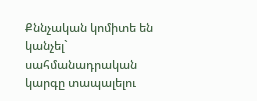Քննչական կոմիտե են կանչել` սահմանադրական կարգը տապալելու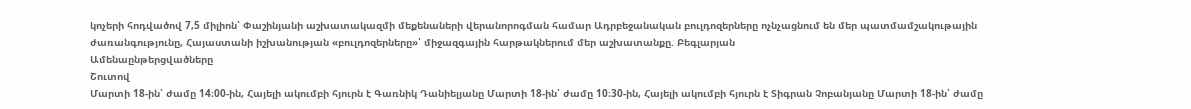կոչերի հոդվածով 7,5 միլիոն՝ Փաշինյանի աշխատակազմի մեքենաների վերանորոգման համար Ադրբեջանական բուլդոզերները ոչնչացնում են մեր պատմամշակութային ժառանգությունը, Հայաստանի իշխանության «բուլդոզերները»՝ միջազգային հարթակներում մեր աշխատանքը. Բեգլարյան
Ամենաընթերցվածները
Շուտով
Մարտի 18-ին՝ ժամը 14։00-ին, Հայելի ակումբի հյուրն է Գառնիկ Դանիելյանը Մարտի 18-ին՝ ժամը 10։30-ին, Հայելի ակումբի հյուրն է Տիգրան Չոբանյանը Մարտի 18-ին՝ ժամը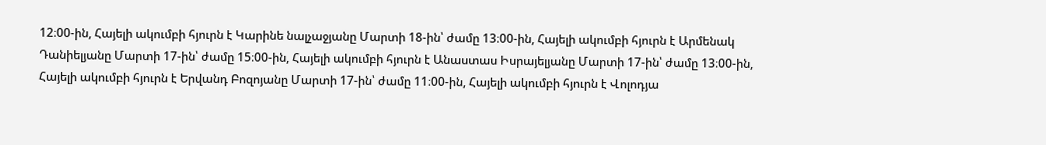12։00-ին, Հայելի ակումբի հյուրն է Կարինե նալչաջյանը Մարտի 18-ին՝ ժամը 13։00-ին, Հայելի ակումբի հյուրն է Արմենակ Դանիելյանը Մարտի 17-ին՝ ժամը 15։00-ին, Հայելի ակումբի հյուրն է Անաստաս Իսրայելյանը Մարտի 17-ին՝ ժամը 13։00-ին, Հայելի ակումբի հյուրն է Երվանդ Բոզոյանը Մարտի 17-ին՝ ժամը 11։00-ին, Հայելի ակումբի հյուրն է Վոլոդյա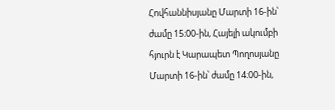Հովհաննիսյանը Մարտի 16-ին՝ ժամը 15։00-ին, Հայելի ակումբի հյուրն է Կարապետ Պողոսյանը Մարտի 16-ին՝ ժամը 14։00-ին,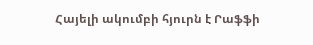Հայելի ակումբի հյուրն է Րաֆֆի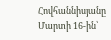Հովհաննիսյանը Մարտի 16-ին՝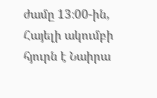ժամը 13։00-ին, Հայելի ակումբի հյուրն է Նաիրա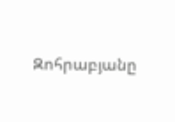Զոհրաբյանը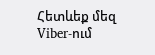Հետևեք մեզ Viber-ում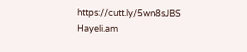https://cutt.ly/5wn8sJBS
Hayeli.am